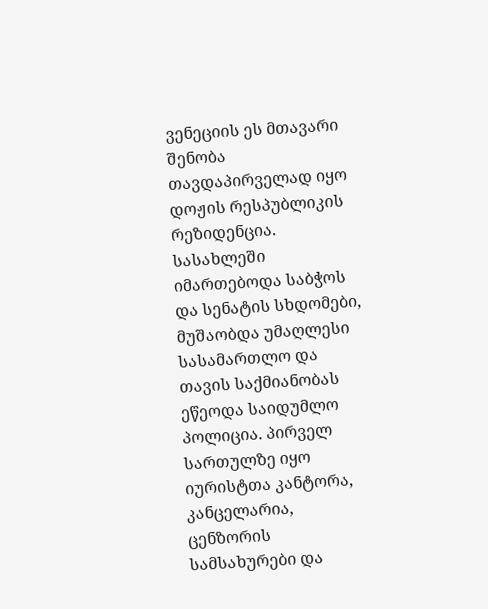ვენეციის ეს მთავარი შენობა თავდაპირველად იყო დოჟის რესპუბლიკის რეზიდენცია. სასახლეში იმართებოდა საბჭოს და სენატის სხდომები, მუშაობდა უმაღლესი სასამართლო და თავის საქმიანობას ეწეოდა საიდუმლო პოლიცია. პირველ სართულზე იყო იურისტთა კანტორა, კანცელარია, ცენზორის სამსახურები და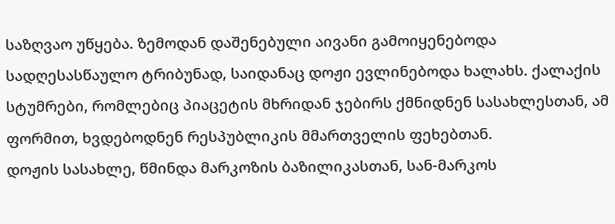საზღვაო უწყება. ზემოდან დაშენებული აივანი გამოიყენებოდა სადღესასწაულო ტრიბუნად, საიდანაც დოჟი ევლინებოდა ხალახს. ქალაქის სტუმრები, რომლებიც პიაცეტის მხრიდან ჯებირს ქმნიდნენ სასახლესთან, ამ ფორმით, ხვდებოდნენ რესპუბლიკის მმართველის ფეხებთან.
დოჟის სასახლე, წმინდა მარკოზის ბაზილიკასთან, სან-მარკოს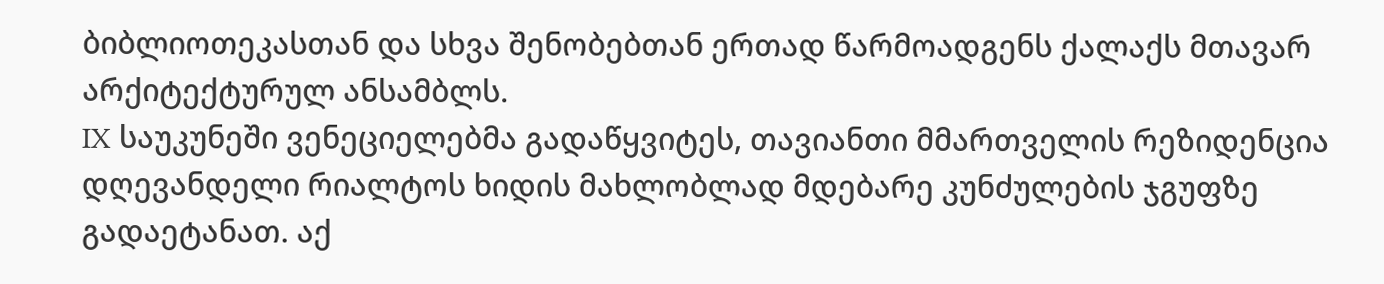ბიბლიოთეკასთან და სხვა შენობებთან ერთად წარმოადგენს ქალაქს მთავარ არქიტექტურულ ანსამბლს.
IX საუკუნეში ვენეციელებმა გადაწყვიტეს, თავიანთი მმართველის რეზიდენცია დღევანდელი რიალტოს ხიდის მახლობლად მდებარე კუნძულების ჯგუფზე გადაეტანათ. აქ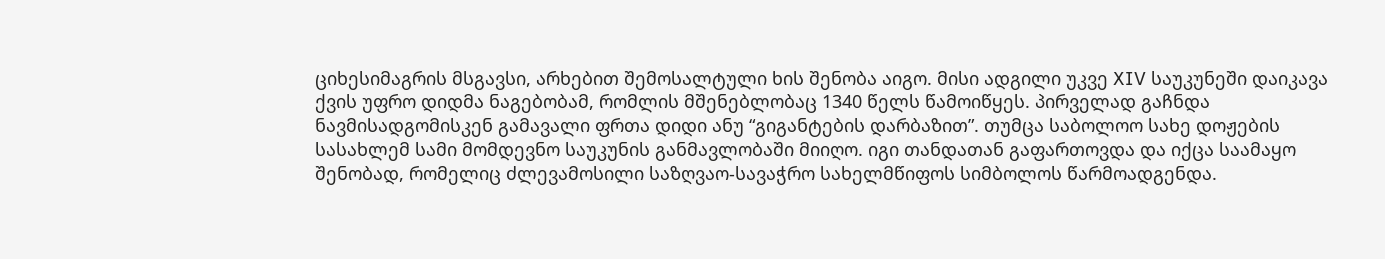ციხესიმაგრის მსგავსი, არხებით შემოსალტული ხის შენობა აიგო. მისი ადგილი უკვე XIV საუკუნეში დაიკავა ქვის უფრო დიდმა ნაგებობამ, რომლის მშენებლობაც 1340 წელს წამოიწყეს. პირველად გაჩნდა ნავმისადგომისკენ გამავალი ფრთა დიდი ანუ “გიგანტების დარბაზით”. თუმცა საბოლოო სახე დოჟების სასახლემ სამი მომდევნო საუკუნის განმავლობაში მიიღო. იგი თანდათან გაფართოვდა და იქცა საამაყო შენობად, რომელიც ძლევამოსილი საზღვაო-სავაჭრო სახელმწიფოს სიმბოლოს წარმოადგენდა.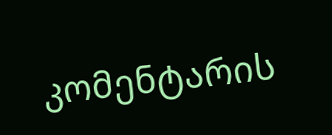კომენტარის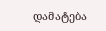დამატება